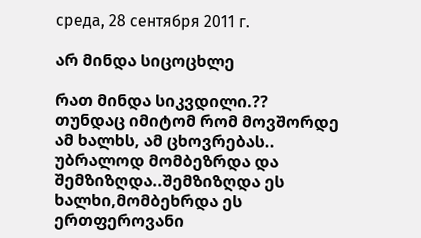среда, 28 сентября 2011 г.

არ მინდა სიცოცხლე

რათ მინდა სიკვდილი.??
თუნდაც იმიტომ რომ მოვშორდე ამ ხალხს, ამ ცხოვრებას..
უბრალოდ მომბეზრდა და შემზიზღდა..შემზიზღდა ეს ხალხი,მომბეხრდა ეს ერთფეროვანი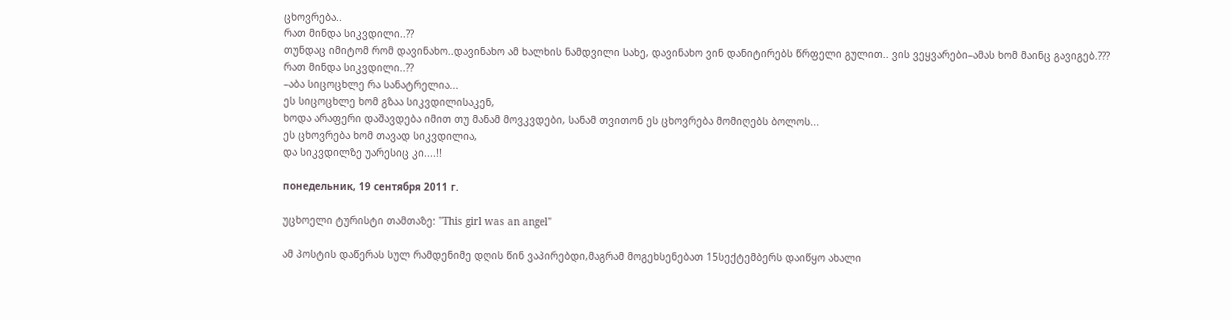ცხოვრება..
რათ მინდა სიკვდილი..??
თუნდაც იმიტომ რომ დავინახო..დავინახო ამ ხალხის ნამდვილი სახე, დავინახო ვინ დანიტირებს წრფელი გულით.. ვის ვეყვარები–ამას ხომ მაინც გავიგებ.???
რათ მინდა სიკვდილი..??
–აბა სიცოცხლე რა სანატრელია...
ეს სიცოცხლე ხომ გზაა სიკვდილისაკენ,
ხოდა არაფერი დაშავდება იმით თუ მანამ მოვკვდები, სანამ თვითონ ეს ცხოვრება მომიღებს ბოლოს...
ეს ცხოვრება ხომ თავად სიკვდილია,
და სიკვდილზე უარესიც კი....!!

понедельник, 19 сентября 2011 г.

უცხოელი ტურისტი თამთაზე: "This girl was an angel"

ამ პოსტის დაწერას სულ რამდენიმე დღის წინ ვაპირებდი,მაგრამ მოგეხსენებათ 15სექტემბერს დაიწყო ახალი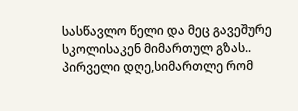სასწავლო წელი და მეც გავეშურე სკოლისაკენ მიმართულ გზას..
პირველი დღე,სიმართლე რომ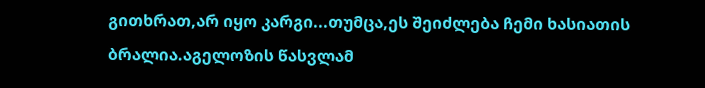გითხრათ,არ იყო კარგი...თუმცა,ეს შეიძლება ჩემი ხასიათის ბრალია.აგელოზის წასვლამ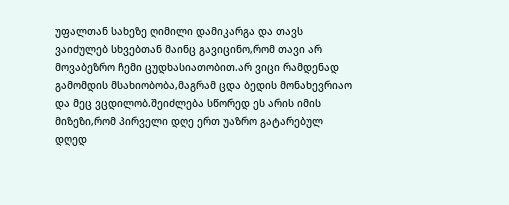უფალთან სახეზე ღიმილი დამიკარგა და თავს ვაიძულებ სხვებთან მაინც გავიცინო,რომ თავი არ მოვაბეზრო ჩემი ცუდხასიათობით.არ ვიცი რამდენად გამომდის მსახიობობა,მაგრამ ცდა ბედის მონახევრიაო  და მეც ვცდილობ.შეიძლება სწორედ ეს არის იმის მიზეზი,რომ პირველი დღე ერთ უაზრო გატარებულ დღედ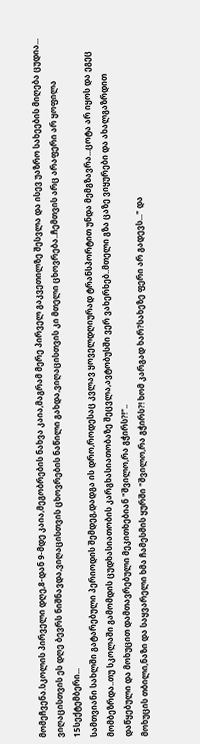მომეჩვენა.სკოლის პირველი დღე,8-დან 9-მდე კაია,მეგობრების ნახვა კაია,მაგრამ მერე პირველ გაკვეთილზე შესვლა და ისევ უაზრო სახეების მიღება ცუდია...
ვიღაცისთვის ეს დღე ბევრს ნიშნავდა,ვიღაცისთვის ცხოვრების ნაწილი გახდა,ვიღაცისთვის კი მთელი ცხოვრება..ჩემთვის არც არაფერი არ ყოფილა 15სექტემბერი...
სამთვიანი სახლში გატარებული პერიოდის შემდეგ,დადგა ის დრო,როდესაც კვლავ ყოველდღიურად ტრანსპორტით უნდა მემგზავრა...ცოტა არ იყოს და ეგეც მომბეზრდა..თუ სკოლაში გამომდის ცუდხასიათობის კარგხასიათობაზე შეცვლა,ავტობუსში ვერ ვახერხებ..მთელი გზა ცაზე ვიყურები და ახალგაზრდით დაწყებული და მოხუცით დამთავრებული მეკითხებიან "შვილო,რა გჭირს?!"..
მოხუცის თბილი,ნაზი და საყვარელი ხმა ჩამესმის ყურში "შვილო,რა გჭირს?! ხომ კარგად ხარ?სახეზე ფერი არ გადევს..." და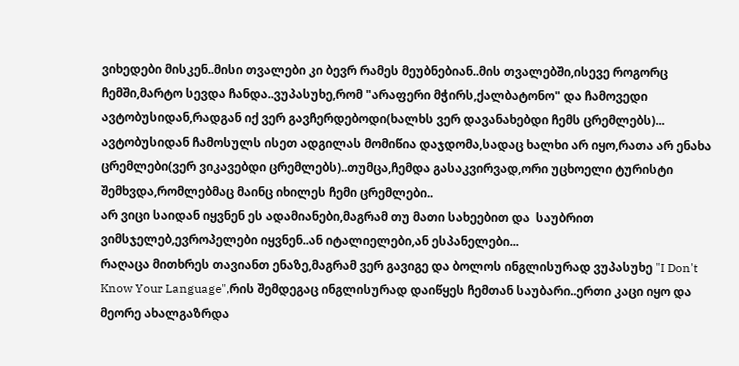ვიხედები მისკენ..მისი თვალები კი ბევრ რამეს მეუბნებიან..მის თვალებში,ისევე როგორც ჩემში,მარტო სევდა ჩანდა..ვუპასუხე,რომ "არაფერი მჭირს,ქალბატონო" და ჩამოვედი ავტობუსიდან,რადგან იქ ვერ გავჩერდებოდი(ხალხს ვერ დავანახებდი ჩემს ცრემლებს)...
ავტობუსიდან ჩამოსულს ისეთ ადგილას მომიწია დაჯდომა,სადაც ხალხი არ იყო,რათა არ ენახა ცრემლები(ვერ ვიკავებდი ცრემლებს)..თუმცა,ჩემდა გასაკვირვად,ორი უცხოელი ტურისტი შემხვდა,რომლებმაც მაინც იხილეს ჩემი ცრემლები..
არ ვიცი საიდან იყვნენ ეს ადამიანები,მაგრამ თუ მათი სახეებით და  საუბრით ვიმსჯელებ,ევროპელები იყვნენ..ან იტალიელები,ან ესპანელები...
რაღაცა მითხრეს თავიანთ ენაზე,მაგრამ ვერ გავიგე და ბოლოს ინგლისურად ვუპასუხე "I Don't Know Your Language",რის შემდეგაც ინგლისურად დაიწყეს ჩემთან საუბარი..ერთი კაცი იყო და მეორე ახალგაზრდა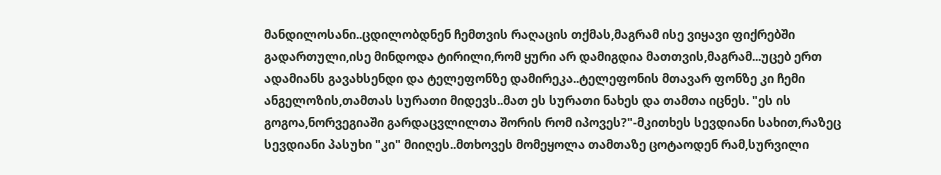მანდილოსანი..ცდილობდნენ ჩემთვის რაღაცის თქმას,მაგრამ ისე ვიყავი ფიქრებში გადართული,ისე მინდოდა ტირილი,რომ ყური არ დამიგდია მათთვის,მაგრამ...უცებ ერთ ადამიანს გავახსენდი და ტელეფონზე დამირეკა..ტელეფონის მთავარ ფონზე კი ჩემი ანგელოზის,თამთას სურათი მიდევს..მათ ეს სურათი ნახეს და თამთა იცნეს. "ეს ის გოგოა,ნორვეგიაში გარდაცვლილთა შორის რომ იპოვეს?"-მკითხეს სევდიანი სახით,რაზეც სევდიანი პასუხი "კი" მიიღეს..მთხოვეს მომეყოლა თამთაზე ცოტაოდენ რამ,სურვილი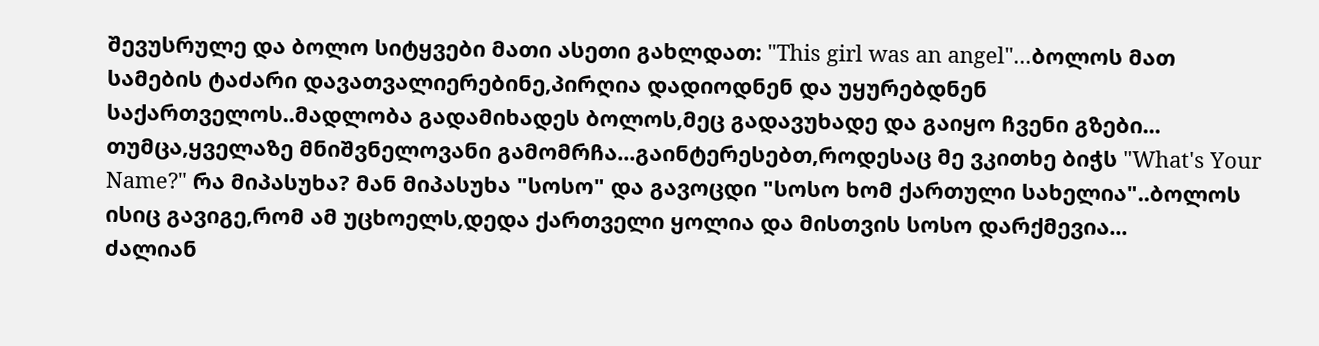შევუსრულე და ბოლო სიტყვები მათი ასეთი გახლდათ: "This girl was an angel"...ბოლოს მათ სამების ტაძარი დავათვალიერებინე,პირღია დადიოდნენ და უყურებდნენ საქართველოს..მადლობა გადამიხადეს ბოლოს,მეც გადავუხადე და გაიყო ჩვენი გზები...
თუმცა,ყველაზე მნიშვნელოვანი გამომრჩა...გაინტერესებთ,როდესაც მე ვკითხე ბიჭს "What's Your Name?" რა მიპასუხა? მან მიპასუხა "სოსო" და გავოცდი "სოსო ხომ ქართული სახელია"..ბოლოს ისიც გავიგე,რომ ამ უცხოელს,დედა ქართველი ყოლია და მისთვის სოსო დარქმევია...
ძალიან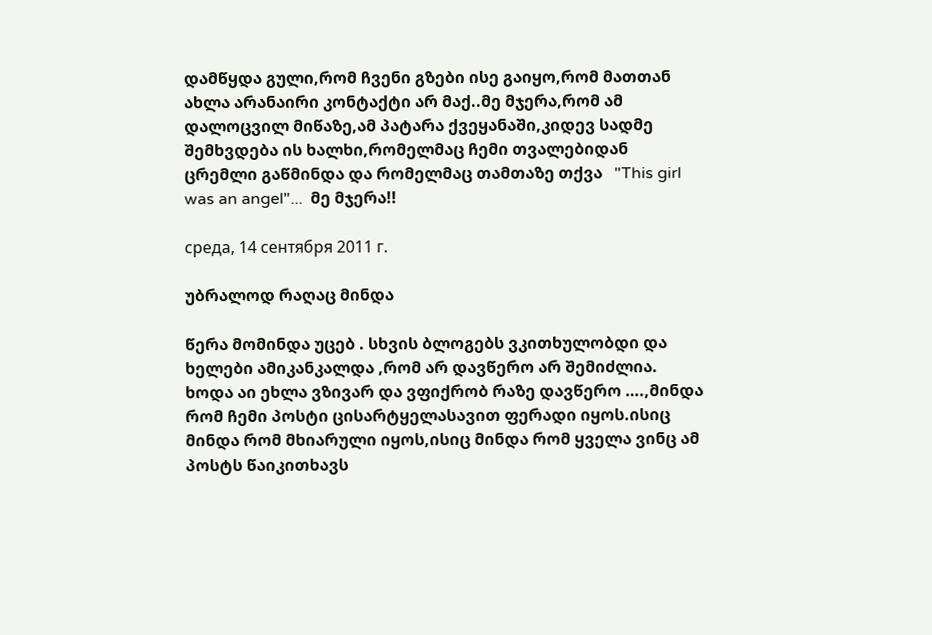დამწყდა გული,რომ ჩვენი გზები ისე გაიყო,რომ მათთან ახლა არანაირი კონტაქტი არ მაქ..მე მჯერა,რომ ამ დალოცვილ მიწაზე,ამ პატარა ქვეყანაში,კიდევ სადმე შემხვდება ის ხალხი,რომელმაც ჩემი თვალებიდან ცრემლი გაწმინდა და რომელმაც თამთაზე თქვა   "This girl was an angel"...  მე მჯერა!!

среда, 14 сентября 2011 г.

უბრალოდ რაღაც მინდა

წერა მომინდა უცებ . სხვის ბლოგებს ვკითხულობდი და ხელები ამიკანკალდა ,რომ არ დავწერო არ შემიძლია. ხოდა აი ეხლა ვზივარ და ვფიქრობ რაზე დავწერო ….,მინდა რომ ჩემი პოსტი ცისარტყელასავით ფერადი იყოს.ისიც მინდა რომ მხიარული იყოს,ისიც მინდა რომ ყველა ვინც ამ პოსტს წაიკითხავს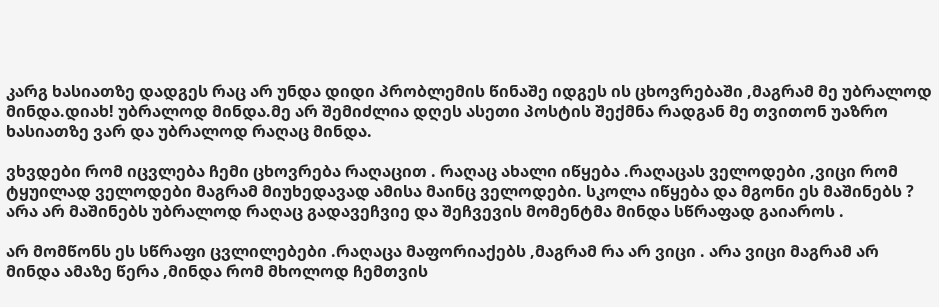კარგ ხასიათზე დადგეს რაც არ უნდა დიდი პრობლემის წინაშე იდგეს ის ცხოვრებაში ,მაგრამ მე უბრალოდ მინდა.დიახ! უბრალოდ მინდა.მე არ შემიძლია დღეს ასეთი პოსტის შექმნა რადგან მე თვითონ უაზრო ხასიათზე ვარ და უბრალოდ რაღაც მინდა.

ვხვდები რომ იცვლება ჩემი ცხოვრება რაღაცით . რაღაც ახალი იწყება .რაღაცას ველოდები ,ვიცი რომ ტყუილად ველოდები მაგრამ მიუხედავად ამისა მაინც ველოდები. სკოლა იწყება და მგონი ეს მაშინებს ? არა არ მაშინებს უბრალოდ რაღაც გადავეჩვიე და შეჩვევის მომენტმა მინდა სწრაფად გაიაროს .

არ მომწონს ეს სწრაფი ცვლილებები .რაღაცა მაფორიაქებს ,მაგრამ რა არ ვიცი . არა ვიცი მაგრამ არ მინდა ამაზე წერა ,მინდა რომ მხოლოდ ჩემთვის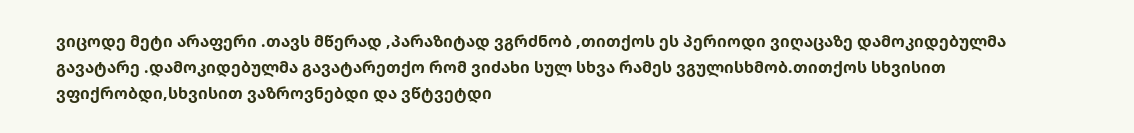ვიცოდე მეტი არაფერი .თავს მწერად ,პარაზიტად ვგრძნობ ,თითქოს ეს პერიოდი ვიღაცაზე დამოკიდებულმა გავატარე .დამოკიდებულმა გავატარეთქო რომ ვიძახი სულ სხვა რამეს ვგულისხმობ.თითქოს სხვისით ვფიქრობდი,სხვისით ვაზროვნებდი და ვწტვეტდი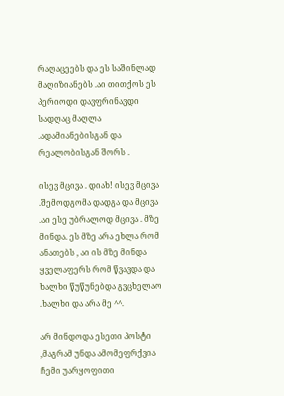რაღაცეებს და ეს საშინლად მაღიზიანებს .აი თითქოს ეს პერიოდი დავფრინავდი სადღაც მაღლა .ადამიანებისგან და რეალობისგან შორს .

ისევ მცივა . დიახ! ისევ მცივა .შემოდგომა დადგა და მცივა .აი ესე უბრალოდ მცივა . მზე მინდა. ეს მზე არა ეხლა რომ ანათებს , აი ის მზე მინდა ყველაფერს რომ წვავდა და ხალხი წუწუნებდა გვცხელაო .ხალხი და არა მე ^^.

არ მინდოდა ესეთი პოსტი ,მაგრამ უნდა ამომეფრქვია ჩემი უარყოფითი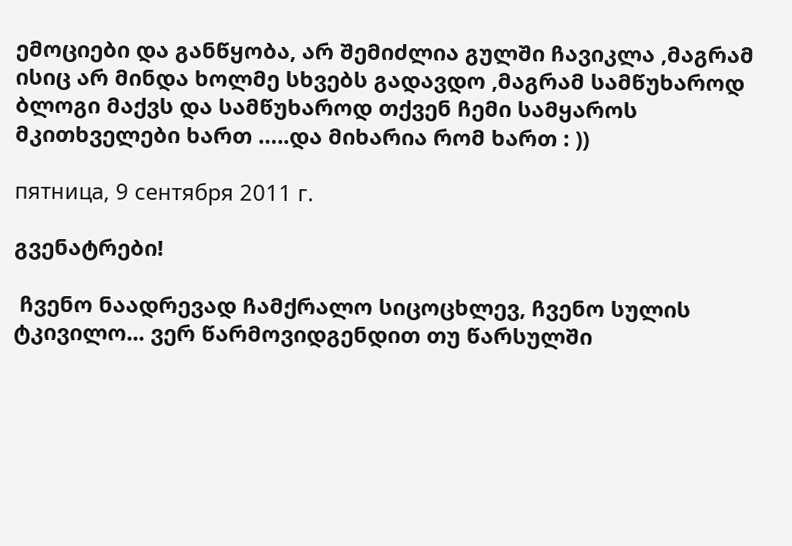ემოციები და განწყობა, არ შემიძლია გულში ჩავიკლა ,მაგრამ ისიც არ მინდა ხოლმე სხვებს გადავდო ,მაგრამ სამწუხაროდ ბლოგი მაქვს და სამწუხაროდ თქვენ ჩემი სამყაროს მკითხველები ხართ …..და მიხარია რომ ხართ : ))

пятница, 9 сентября 2011 г.

გვენატრები!

 ჩვენო ნაადრევად ჩამქრალო სიცოცხლევ, ჩვენო სულის ტკივილო... ვერ წარმოვიდგენდით თუ წარსულში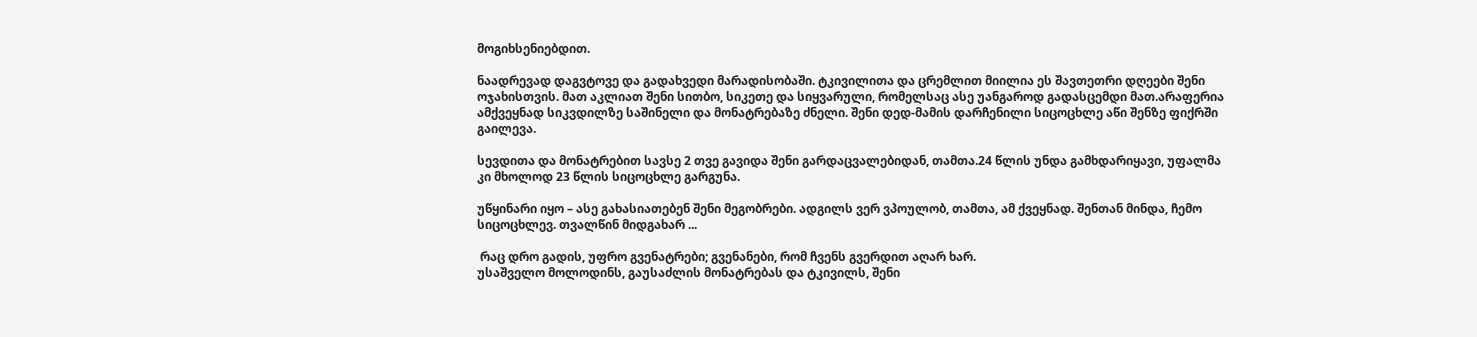მოგიხსენიებდით.

ნაადრევად დაგვტოვე და გადახვედი მარადისობაში. ტკივილითა და ცრემლით მიილია ეს შავთეთრი დღეები შენი ოჯახისთვის. მათ აკლიათ შენი სითბო, სიკეთე და სიყვარული, რომელსაც ასე უანგაროდ გადასცემდი მათ.არაფერია ამქვეყნად სიკვდილზე საშინელი და მონატრებაზე ძნელი. შენი დედ-მამის დარჩენილი სიცოცხლე აწი შენზე ფიქრში გაილევა.

სევდითა და მონატრებით სავსე 2 თვე გავიდა შენი გარდაცვალებიდან, თამთა.24 წლის უნდა გამხდარიყავი, უფალმა კი მხოლოდ 23 წლის სიცოცხლე გარგუნა.

უწყინარი იყო – ასე გახასიათებენ შენი მეგობრები. ადგილს ვერ ვპოულობ, თამთა, ამ ქვეყნად. შენთან მინდა, ჩემო სიცოცხლევ. თვალწინ მიდგახარ ...

 რაც დრო გადის, უფრო გვენატრები; გვენანები, რომ ჩვენს გვერდით აღარ ხარ.
უსაშველო მოლოდინს, გაუსაძლის მონატრებას და ტკივილს, შენი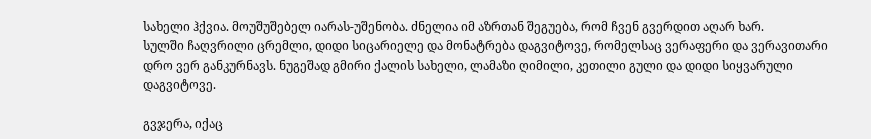სახელი ჰქვია. მოუშუშებელ იარას-უშენობა. ძნელია იმ აზრთან შეგუება, რომ ჩვენ გვერდით აღარ ხარ.
სულში ჩაღვრილი ცრემლი, დიდი სიცარიელე და მონატრება დაგვიტოვე, რომელსაც ვერაფერი და ვერავითარი დრო ვერ განკურნავს. ნუგეშად გმირი ქალის სახელი, ლამაზი ღიმილი, კეთილი გული და დიდი სიყვარული დაგვიტოვე.

გვჯერა, იქაც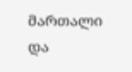მართალი და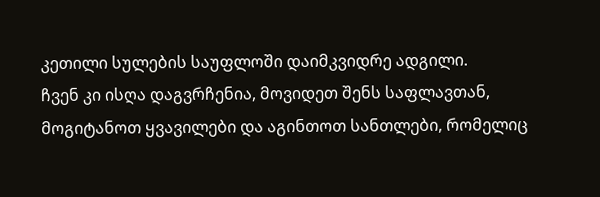კეთილი სულების საუფლოში დაიმკვიდრე ადგილი.
ჩვენ კი ისღა დაგვრჩენია, მოვიდეთ შენს საფლავთან, მოგიტანოთ ყვავილები და აგინთოთ სანთლები, რომელიც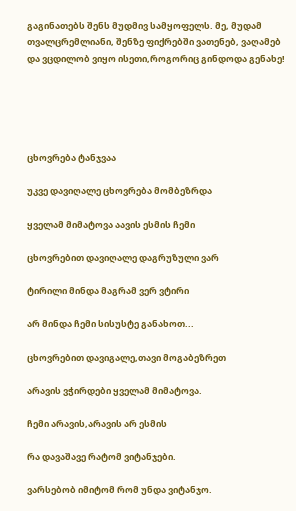გაგინათებს შენს მუდმივ სამყოფელს. მე, მუდამ თვალცრემლიანი, შენზე ფიქრებში ვათენებ, ვაღამებ და ვცდილობ ვიყო ისეთი,როგორიც გინდოდა გენახე!





ცხოვრება ტანჯვაა

უკვე დავიღალე ცხოვრება მომბეზრდა

ყველამ მიმატოვა აავის ესმის ჩემი

ცხოვრებით დავიღალე დაგრუზული ვარ

ტირილი მინდა მაგრამ ვერ ვტირი

არ მინდა ჩემი სისუსტე განახოთ...

ცხოვრებით დავიგალე,თავი მოგაბეზრეთ

არავის ვჭირდები ყველამ მიმატოვა.

ჩემი არავის,არავის არ ესმის

რა დავაშავე რატომ ვიტანჯები.

ვარსებობ იმიტომ რომ უნდა ვიტანჯო.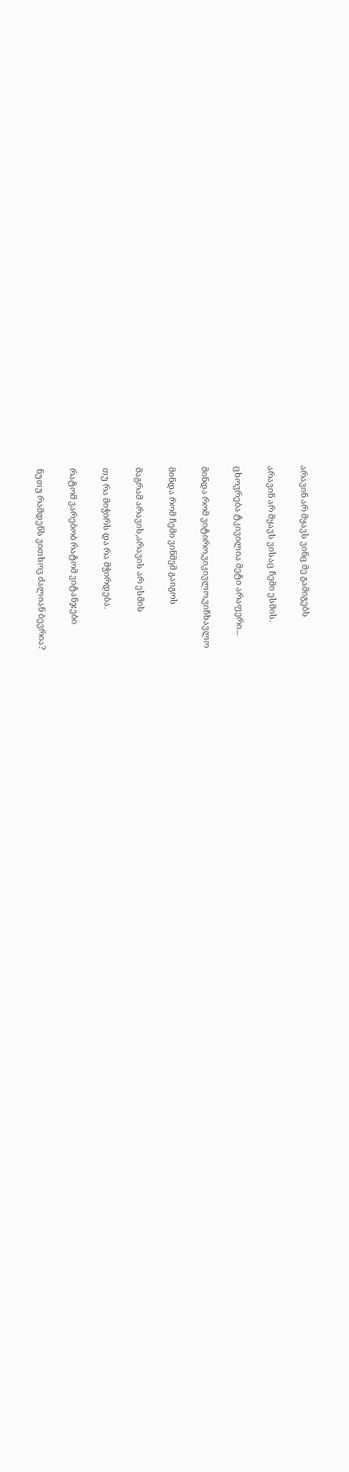არავინ არ მყავს ვინც მე გამიგებს

არავინ არ მყავს ვისაც ჩემი ესმის.

ცხოვრება ტკივილია მეტი არაფერი...

მინდა რომ ვიტირო,ვიკივლო,ვიჩხავლო

მინდა რომ ჩემი ვინმემ გაიგოს

მაგრამ არავის,არავის არ ესმის

თუ რა მიჭირს და რა მჭირდება.

რატომ ვარებობ რატომ ვიტანჯები

ნუთუ რამდენს ვითხოვ ძალიან ბევრია?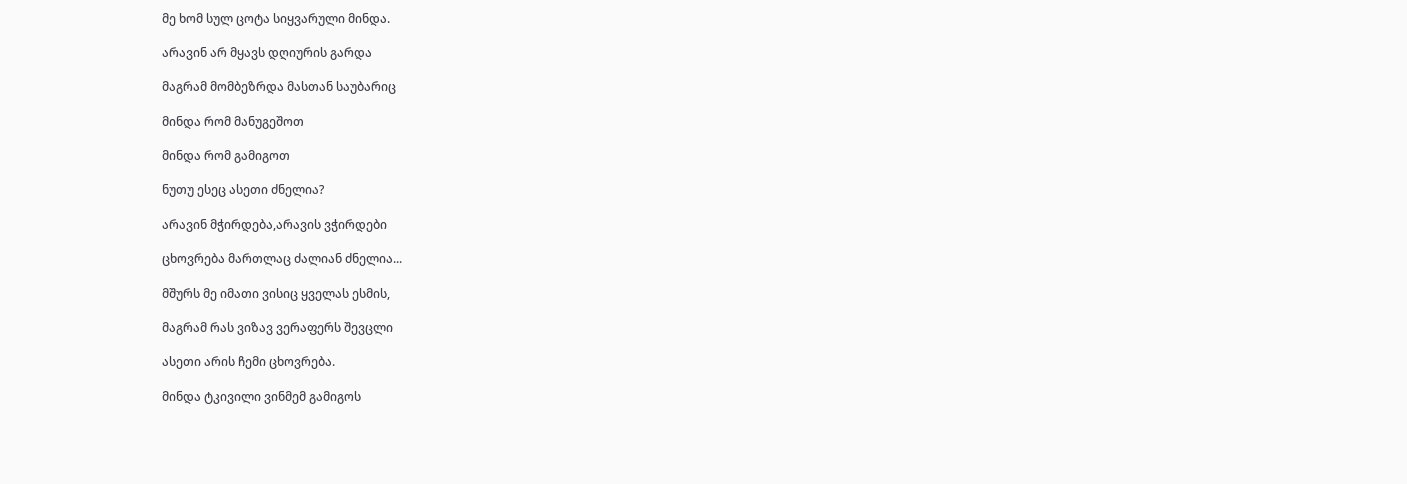მე ხომ სულ ცოტა სიყვარული მინდა.

არავინ არ მყავს დღიურის გარდა

მაგრამ მომბეზრდა მასთან საუბარიც

მინდა რომ მანუგეშოთ

მინდა რომ გამიგოთ

ნუთუ ესეც ასეთი ძნელია?

არავინ მჭირდება,არავის ვჭირდები

ცხოვრება მართლაც ძალიან ძნელია...

მშურს მე იმათი ვისიც ყველას ესმის,

მაგრამ რას ვიზავ ვერაფერს შევცლი

ასეთი არის ჩემი ცხოვრება.

მინდა ტკივილი ვინმემ გამიგოს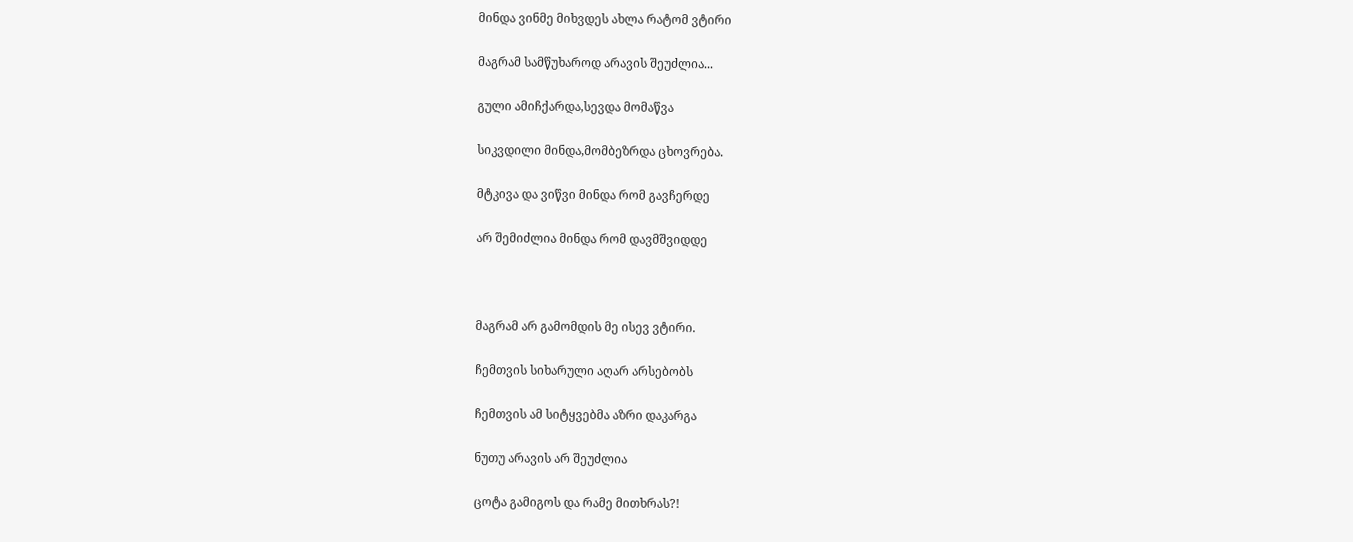მინდა ვინმე მიხვდეს ახლა რატომ ვტირი

მაგრამ სამწუხაროდ არავის შეუძლია...

გული ამიჩქარდა,სევდა მომაწვა

სიკვდილი მინდა,მომბეზრდა ცხოვრება.

მტკივა და ვიწვი მინდა რომ გავჩერდე

არ შემიძლია მინდა რომ დავმშვიდდე



მაგრამ არ გამომდის მე ისევ ვტირი.

ჩემთვის სიხარული აღარ არსებობს

ჩემთვის ამ სიტყვებმა აზრი დაკარგა

ნუთუ არავის არ შეუძლია

ცოტა გამიგოს და რამე მითხრას?!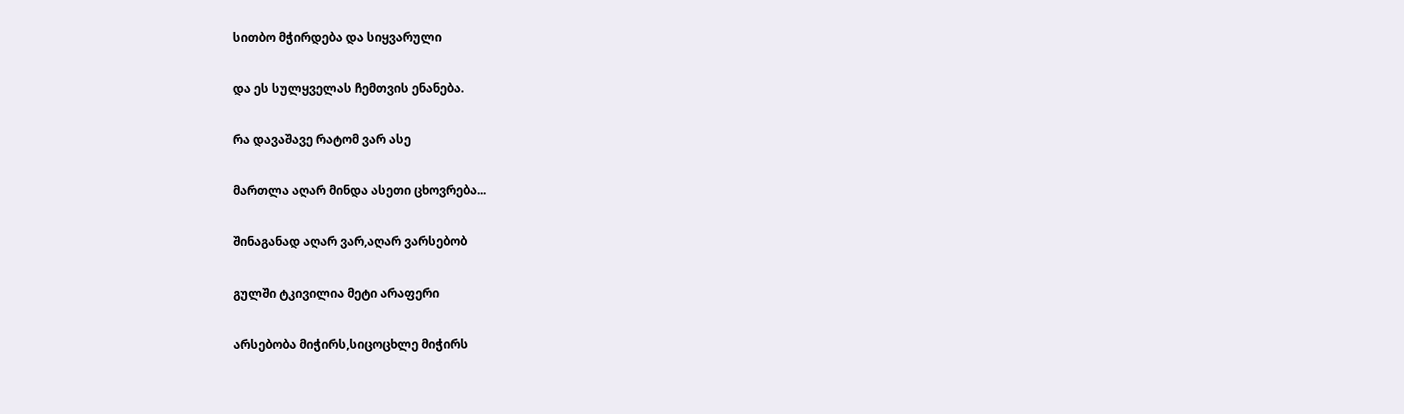სითბო მჭირდება და სიყვარული

და ეს სულყველას ჩემთვის ენანება.

რა დავაშავე რატომ ვარ ასე

მართლა აღარ მინდა ასეთი ცხოვრება...

შინაგანად აღარ ვარ,აღარ ვარსებობ

გულში ტკივილია მეტი არაფერი

არსებობა მიჭირს,სიცოცხლე მიჭირს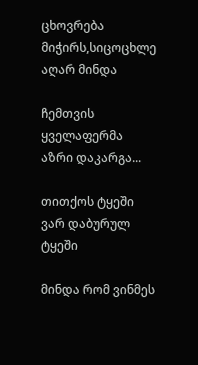ცხოვრება მიჭირს,სიცოცხლე აღარ მინდა

ჩემთვის ყველაფერმა აზრი დაკარგა...

თითქოს ტყეში ვარ დაბურულ ტყეში

მინდა რომ ვინმეს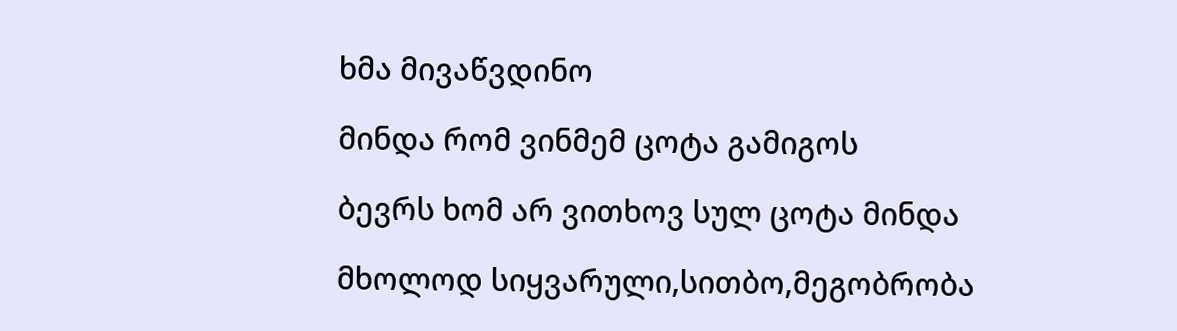ხმა მივაწვდინო

მინდა რომ ვინმემ ცოტა გამიგოს

ბევრს ხომ არ ვითხოვ სულ ცოტა მინდა

მხოლოდ სიყვარული,სითბო,მეგობრობა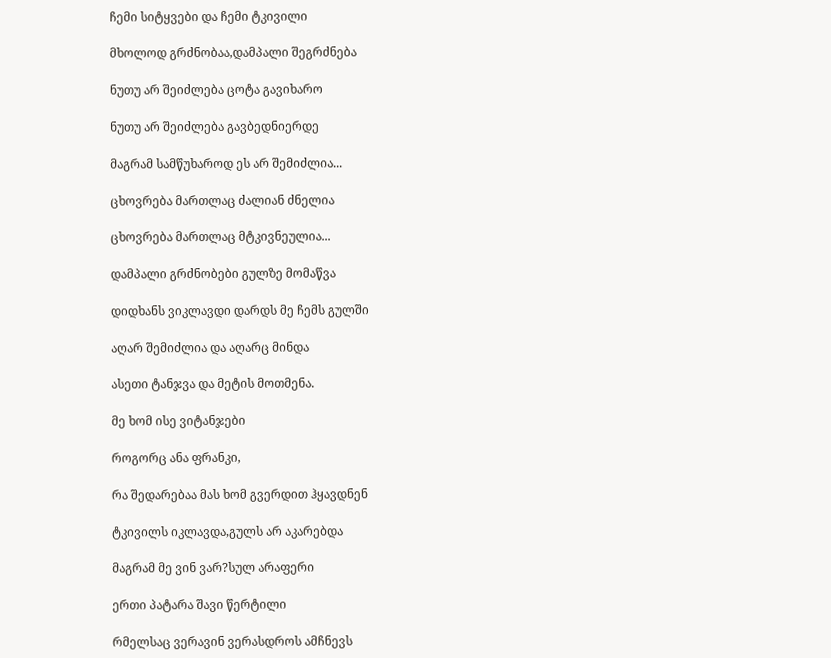ჩემი სიტყვები და ჩემი ტკივილი

მხოლოდ გრძნობაა,დამპალი შეგრძნება

ნუთუ არ შეიძლება ცოტა გავიხარო

ნუთუ არ შეიძლება გავბედნიერდე

მაგრამ სამწუხაროდ ეს არ შემიძლია...

ცხოვრება მართლაც ძალიან ძნელია

ცხოვრება მართლაც მტკივნეულია...

დამპალი გრძნობები გულზე მომაწვა

დიდხანს ვიკლავდი დარდს მე ჩემს გულში

აღარ შემიძლია და აღარც მინდა

ასეთი ტანჯვა და მეტის მოთმენა.

მე ხომ ისე ვიტანჯები

როგორც ანა ფრანკი,

რა შედარებაა მას ხომ გვერდით ჰყავდნენ

ტკივილს იკლავდა,გულს არ აკარებდა

მაგრამ მე ვინ ვარ?სულ არაფერი

ერთი პატარა შავი წერტილი

რმელსაც ვერავინ ვერასდროს ამჩნევს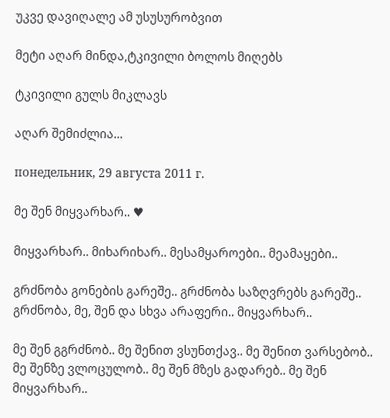უკვე დავიღალე ამ უსუსურობვით

მეტი აღარ მინდა,ტკივილი ბოლოს მიღებს

ტკივილი გულს მიკლავს

აღარ შემიძლია...

понедельник, 29 августа 2011 г.

მე შენ მიყვარხარ.. ♥

მიყვარხარ.. მიხარიხარ.. მესამყაროები.. მეამაყები..

გრძნობა გონების გარეშე.. გრძნობა საზღვრებს გარეშე.. გრძნობა, მე, შენ და სხვა არაფერი.. მიყვარხარ..

მე შენ გგრძნობ.. მე შენით ვსუნთქავ.. მე შენით ვარსებობ.. მე შენზე ვლოცულობ.. მე შენ მზეს გადარებ.. მე შენ მიყვარხარ..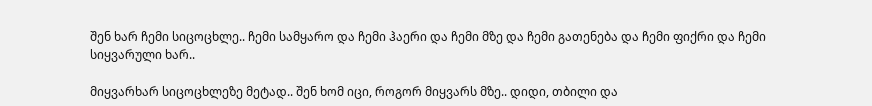შენ ხარ ჩემი სიცოცხლე.. ჩემი სამყარო და ჩემი ჰაერი და ჩემი მზე და ჩემი გათენება და ჩემი ფიქრი და ჩემი სიყვარული ხარ..

მიყვარხარ სიცოცხლეზე მეტად.. შენ ხომ იცი, როგორ მიყვარს მზე.. დიდი, თბილი და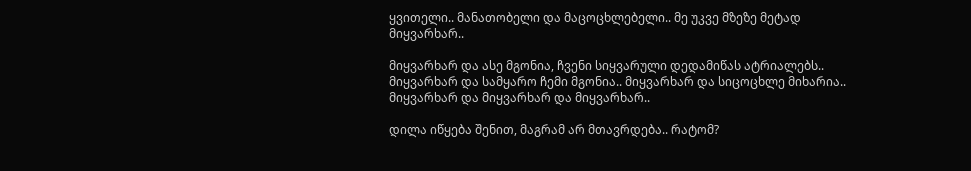ყვითელი.. მანათობელი და მაცოცხლებელი.. მე უკვე მზეზე მეტად მიყვარხარ..

მიყვარხარ და ასე მგონია, ჩვენი სიყვარული დედამიწას ატრიალებს.. მიყვარხარ და სამყარო ჩემი მგონია.. მიყვარხარ და სიცოცხლე მიხარია.. მიყვარხარ და მიყვარხარ და მიყვარხარ..

დილა იწყება შენით, მაგრამ არ მთავრდება.. რატომ?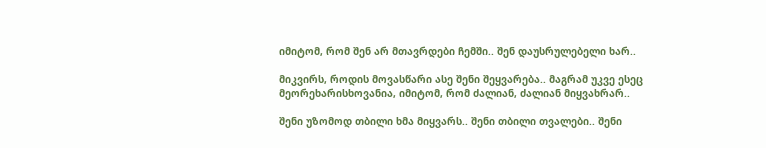იმიტომ, რომ შენ არ მთავრდები ჩემში.. შენ დაუსრულებელი ხარ..

მიკვირს, როდის მოვასწარი ასე შენი შეყვარება.. მაგრამ უკვე ესეც მეორეხარისხოვანია, იმიტომ, რომ ძალიან, ძალიან მიყვახრარ..

შენი უზომოდ თბილი ხმა მიყვარს.. შენი თბილი თვალები.. შენი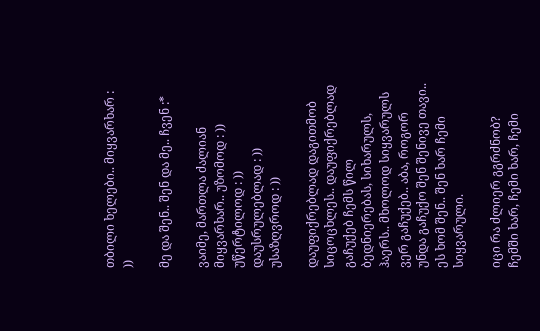თბილი ხელები.. მიყვარხარ : ))

მე და შენ.. შენ და მე.. ჩვენ :*

ვაიმე, მართლა ძალიან მიყვარხარ.. უზომოდ : )) უწერტილოდ : )) დაუსრულებლად : )) უსაზღვროდ : ))

დაუფიქრებლად დაგითმობ სიცოცხლეს.. დაუფიქრებლად გაჩუქებ ჩემს წილ ბედნიერებას, სიხარულს, ჰაერს.. მხოლოდ სიყვარულს ვერ გაჩუქებ.. აბა, როგორ უნდა გაჩუქო შენ შენივე თავი.. ეს ხომ შენ.. შენ ხარ ჩემი სიყვარული.

იცი რა ძლიერ გგრძნობ? ჩემში ხარ, ჩემი ხარ, ჩემი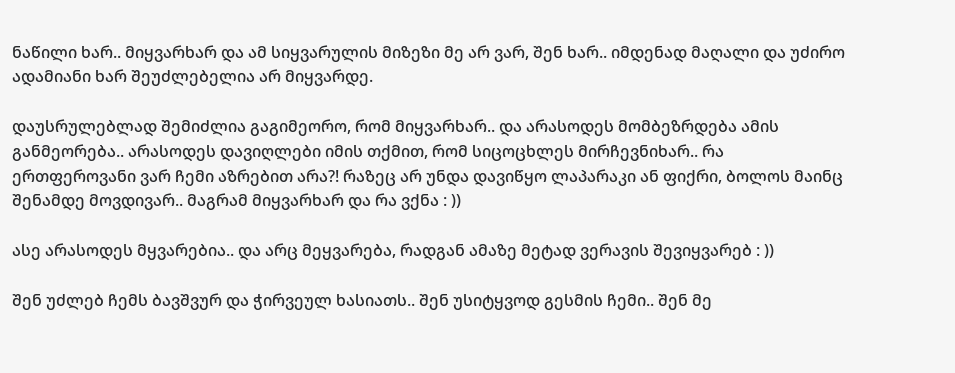ნაწილი ხარ.. მიყვარხარ და ამ სიყვარულის მიზეზი მე არ ვარ, შენ ხარ.. იმდენად მაღალი და უძირო ადამიანი ხარ შეუძლებელია არ მიყვარდე.

დაუსრულებლად შემიძლია გაგიმეორო, რომ მიყვარხარ.. და არასოდეს მომბეზრდება ამის განმეორება.. არასოდეს დავიღლები იმის თქმით, რომ სიცოცხლეს მირჩევნიხარ.. რა ერთფეროვანი ვარ ჩემი აზრებით არა?! რაზეც არ უნდა დავიწყო ლაპარაკი ან ფიქრი, ბოლოს მაინც შენამდე მოვდივარ.. მაგრამ მიყვარხარ და რა ვქნა : ))

ასე არასოდეს მყვარებია.. და არც მეყვარება, რადგან ამაზე მეტად ვერავის შევიყვარებ : ))

შენ უძლებ ჩემს ბავშვურ და ჭირვეულ ხასიათს.. შენ უსიტყვოდ გესმის ჩემი.. შენ მე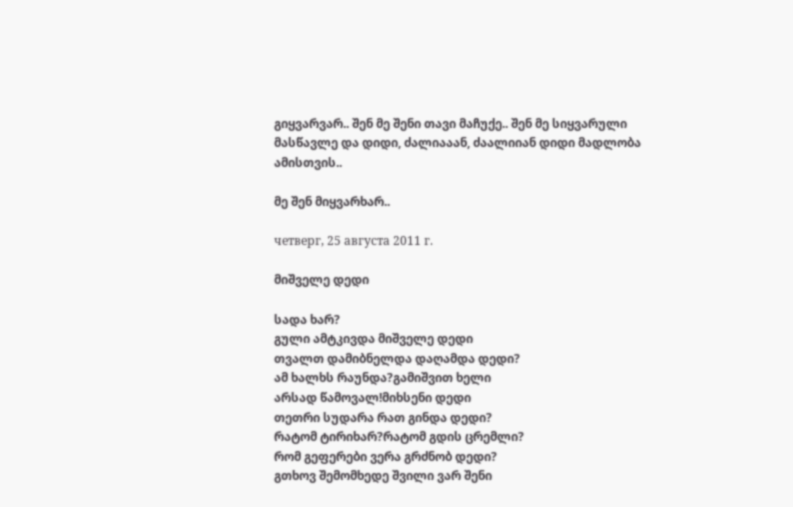გიყვარვარ.. შენ მე შენი თავი მაჩუქე.. შენ მე სიყვარული მასწავლე და დიდი, ძალიააან, ძაალიიან დიდი მადლობა ამისთვის..

მე შენ მიყვარხარ..

четверг, 25 августа 2011 г.

მიშველე დედი

სადა ხარ?
გული ამტკივდა მიშველე დედი
თვალთ დამიბნელდა დაღამდა დედი?
ამ ხალხს რაუნდა?გამიშვით ხელი
არსად წამოვალ!მიხსენი დედი
თეთრი სუდარა რათ გინდა დედი?
რატომ ტირიხარ?რატომ გდის ცრემლი?
რომ გეფერები ვერა გრძნობ დედი?
გთხოვ შემომხედე შვილი ვარ შენი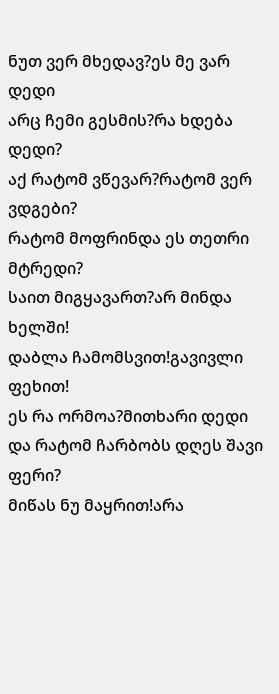ნუთ ვერ მხედავ?ეს მე ვარ დედი
არც ჩემი გესმის?რა ხდება დედი?
აქ რატომ ვწევარ?რატომ ვერ ვდგები?
რატომ მოფრინდა ეს თეთრი მტრედი?
საით მიგყავართ?არ მინდა ხელში!
დაბლა ჩამომსვით!გავივლი ფეხით!
ეს რა ორმოა?მითხარი დედი
და რატომ ჩარბობს დღეს შავი ფერი?
მიწას ნუ მაყრით!არა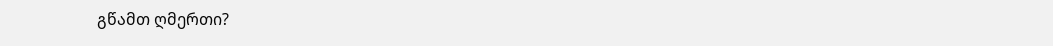გწამთ ღმერთი?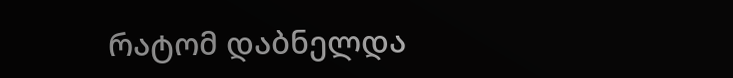რატომ დაბნელდა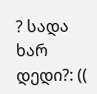? სადა ხარ დედი?: ((